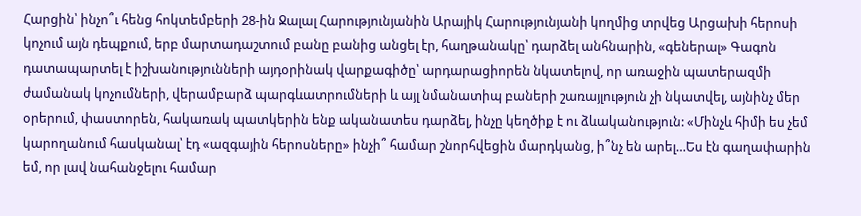Հարցին՝ ինչո՞ւ հենց հոկտեմբերի 28-ին Ջալալ Հարությունյանին Արայիկ Հարությունյանի կողմից տրվեց Արցախի հերոսի կոչում այն դեպքում, երբ մարտադաշտում բանը բանից անցել էր, հաղթանակը՝ դարձել անհնարին, «գեներալ» Գագոն դատապարտել է իշխանությունների այդօրինակ վարքագիծը՝ արդարացիորեն նկատելով, որ առաջին պատերազմի ժամանակ կոչումների, վերամբարձ պարգևատրումների և այլ նմանատիպ բաների շառայլություն չի նկատվել, այնինչ մեր օրերում, փաստորեն, հակառակ պատկերին ենք ականատես դարձել, ինչը կեղծիք է ու ձևականություն: «Մինչև հիմի ես չեմ կարողանում հասկանալ՝ էդ «ազգային հերոսները» ինչի՞ համար շնորհվեցին մարդկանց, ի՞նչ են արել…Ես էն գաղափարին եմ, որ լավ նահանջելու համար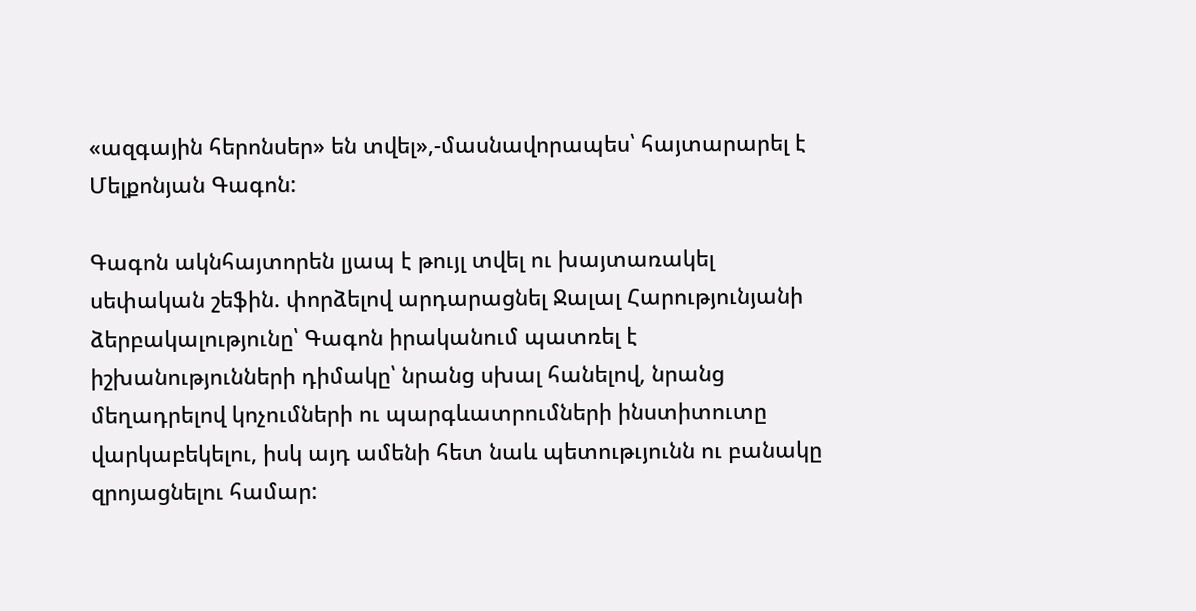«ազգային հերոնսեր» են տվել»,-մասնավորապես՝ հայտարարել է Մելքոնյան Գագոն:

Գագոն ակնհայտորեն լյապ է թույլ տվել ու խայտառակել սեփական շեֆին. փորձելով արդարացնել Ջալալ Հարությունյանի ձերբակալությունը՝ Գագոն իրականում պատռել է իշխանությունների դիմակը՝ նրանց սխալ հանելով, նրանց մեղադրելով կոչումների ու պարգևատրումների ինստիտուտը վարկաբեկելու, իսկ այդ ամենի հետ նաև պետութւյունն ու բանակը զրոյացնելու համար: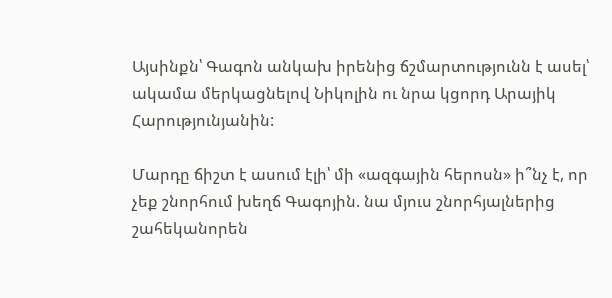Այսինքն՝ Գագոն անկախ իրենից ճշմարտությունն է ասել՝ ակամա մերկացնելով Նիկոլին ու նրա կցորդ Արայիկ Հարությունյանին:

Մարդը ճիշտ է ասում էլի՝ մի «ազգային հերոսն» ի՞նչ է, որ չեք շնորհում խեղճ Գագոյին. նա մյուս շնորհյալներից շահեկանորեն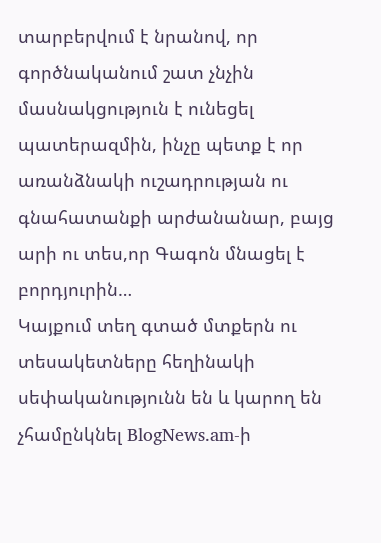տարբերվում է նրանով, որ գործնականում շատ չնչին մասնակցություն է ունեցել պատերազմին, ինչը պետք է որ առանձնակի ուշադրության ու գնահատանքի արժանանար, բայց արի ու տես,որ Գագոն մնացել է բորդյուրին…
Կայքում տեղ գտած մտքերն ու տեսակետները հեղինակի սեփականությունն են և կարող են չհամընկնել BlogNews.am-ի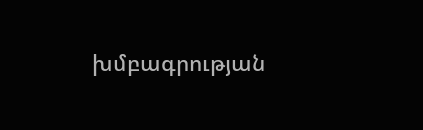խմբագրության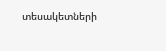տեսակետների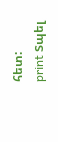հետ:
print Տպել